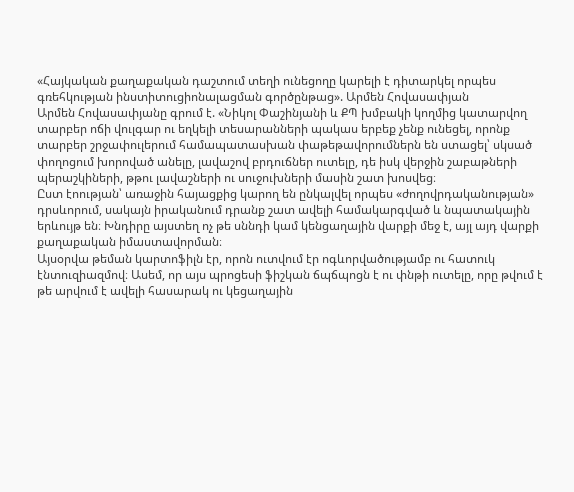«Հայկական քաղաքական դաշտում տեղի ունեցողը կարելի է դիտարկել որպես գռեհկության ինստիտուցիոնալացման գործընթաց». Արմեն Հովասափյան
Արմեն Հովասափյանը գրում է. «Նիկոլ Փաշինյանի և ՔՊ խմբակի կողմից կատարվող տարբեր ոճի վուլգար ու եղկելի տեսարանների պակաս երբեք չենք ունեցել, որոնք տարբեր շրջափուլերում համապատասխան փաթեթավորումներն են ստացել՝ սկսած փողոցում խորոված անելը, լավաշով բրդուճներ ուտելը, դե իսկ վերջին շաբաթների պերաշկիների, թթու լավաշների ու սուջուխների մասին շատ խոսվեց։
Ըստ էոության՝ առաջին հայացքից կարող են ընկալվել որպես «ժողովրդականության» դրսևորում, սակայն իրականում դրանք շատ ավելի համակարգված և նպատակային երևույթ են։ Խնդիրը այստեղ ոչ թե սննդի կամ կենցաղային վարքի մեջ է, այլ այդ վարքի քաղաքական իմաստավորման։
Այսօրվա թեման կարտոֆիլն էր, որոն ուտվում էր ոգևորվածությամբ ու հատուկ էնտուզիազմով։ Ասեմ, որ այս պրոցեսի ֆիշկան ճպճպոցն է ու փնթի ուտելը, որը թվում է թե արվում է ավելի հասարակ ու կեցաղային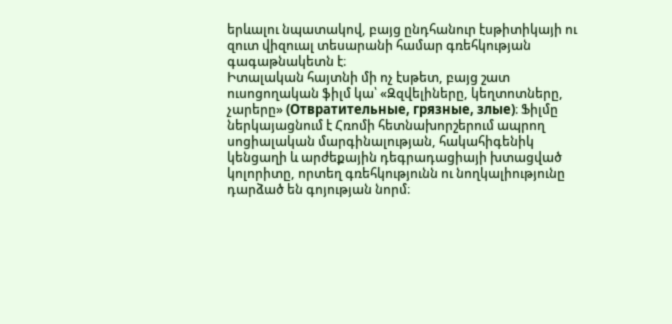երևալու նպատակով, բայց ընդհանուր էսթիտիկայի ու զուտ վիզուալ տեսարանի համար գռեհկության գագաթնակետն է։
Իտալական հայտնի մի ոչ էսթետ, բայց շատ ուսոցողական ֆիլմ կա՝ «Զզվելիները, կեղտոտները, չարերը» (Отвратительные, грязные, злые)։ Ֆիլմը ներկայացնում է Հռոմի հետնախորշերում ապրող սոցիալական մարգինալության, հակահիգենիկ կենցաղի և արժեքային դեգրադացիայի խտացված կոլորիտը, որտեղ գռեհկությունն ու նողկալիությունը դարձած են գոյության նորմ։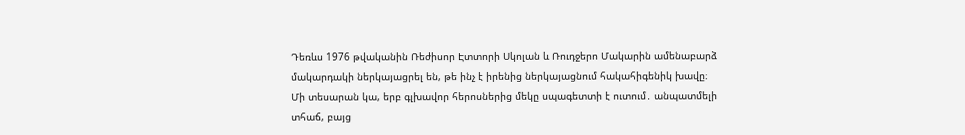Դեռևս 1976 թվականին Ռեժիսոր Էտտորի Սկոլան և Ռուդջերո Մակարին ամենաբարձ մակարդակի ներկայացրել են, թե ինչ է իրենից ներկայացնում հակահիգենիկ խավը։ Մի տեսարան կա, երբ գլխավոր հերոսներից մեկը սպագետտի է ուտում․ անպատմելի տհաճ, բայց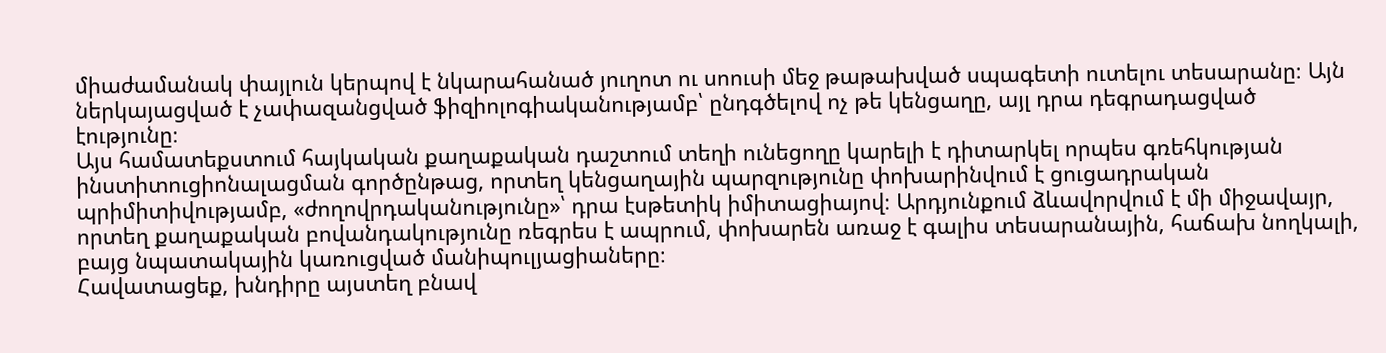միաժամանակ փայլուն կերպով է նկարահանած յուղոտ ու սոուսի մեջ թաթախված սպագետի ուտելու տեսարանը։ Այն ներկայացված է չափազանցված ֆիզիոլոգիականությամբ՝ ընդգծելով ոչ թե կենցաղը, այլ դրա դեգրադացված էությունը։
Այս համատեքստում հայկական քաղաքական դաշտում տեղի ունեցողը կարելի է դիտարկել որպես գռեհկության ինստիտուցիոնալացման գործընթաց, որտեղ կենցաղային պարզությունը փոխարինվում է ցուցադրական պրիմիտիվությամբ, «ժողովրդականությունը»՝ դրա էսթետիկ իմիտացիայով։ Արդյունքում ձևավորվում է մի միջավայր, որտեղ քաղաքական բովանդակությունը ռեգրես է ապրում, փոխարեն առաջ է գալիս տեսարանային, հաճախ նողկալի, բայց նպատակային կառուցված մանիպուլյացիաները։
Հավատացեք, խնդիրը այստեղ բնավ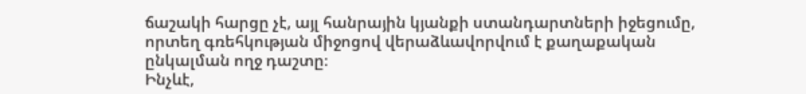ճաշակի հարցը չէ, այլ հանրային կյանքի ստանդարտների իջեցումը, որտեղ գռեհկության միջոցով վերաձևավորվում է քաղաքական ընկալման ողջ դաշտը։
Ինչևէ,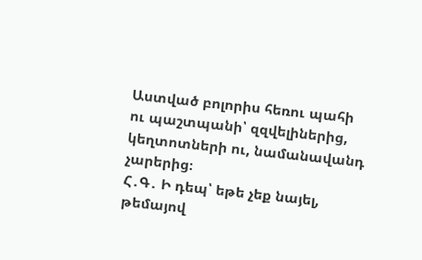Աստված բոլորիս հեռու պահի ու պաշտպանի՝ զզվելիներից, կեղտոտների ու, նամանավանդ չարերից։
Հ․Գ․ Ի դեպ՝ եթե չեք նայել, թեմայով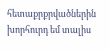հետաքրքրվածներին խորհուրդ եմ տալիս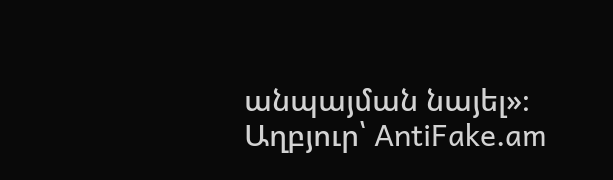անպայման նայել»։
Աղբյուր՝ AntiFake.am